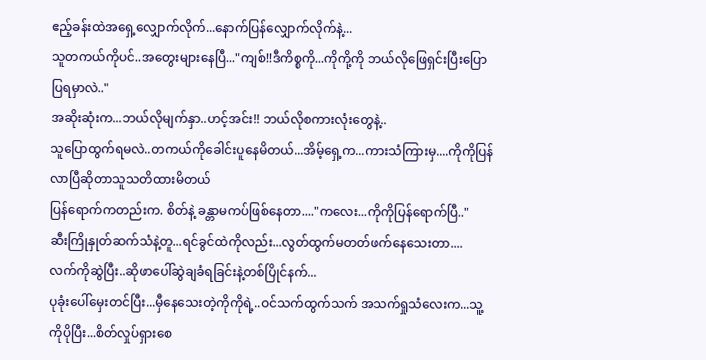ဧည့်ခန်းထဲအရှေ့လျှောက်လိုက်...နောက်ပြန်လျှောက်လိုက်နဲ့...
သူတကယ်ကိုပင်..အတွေးများနေပြီ..."ကျစ်!!ဒီကိစ္စကို...ကိုကို့ကို ဘယ်လိုဖြေရှင်းပြီးပြောပြရမှာလဲ.."
အဆိုးဆုံးက...ဘယ်လိုမျက်နှာ..ဟင့်အင်း!! ဘယ်လိုစကားလုံးတွေနဲ့..
သူပြောထွက်ရမလဲ..တကယ်ကိုခေါင်းပူနေမိတယ်...အိမ့်ရှေ့က...ကားသံကြားမှ....ကိုကိုပြန်လာပြီဆိုတာသူသတိထားမိတယ်
ပြန်ရောက်ကတည်းက. စိတ်နဲ့ ခန္တာမကပ်ဖြစ်နေတာ...."ကလေး...ကိုကိုပြန်ရောက်ပြီ.."
ဆီးကြိုနှုတ်ဆက်သံနဲ့တူ...ရင်ခွင်ထဲကိုလည်း...လွတ်ထွက်မတတ်ဖက်နေသေးတာ....
လက်ကိုဆွဲပြီး..ဆိုဖာပေါ်ဆွဲချခံရခြင်းနဲ့တစ်ပြိုင်နက်...
ပုခုံးပေါ်မှေးတင်ပြီး...မှီနေသေးတဲ့ကိုကိုရဲ့..ဝင်သက်ထွက်သက် အသက်ရှုသံလေးက...သူ့ကိုပိုပြီး...စိတ်လှုပ်ရှားစေ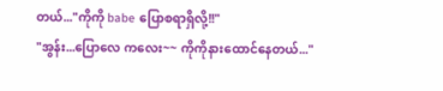တယ်..."ကိုကို babe ပြောစရာရှိလို့!!"
"အွန်း...ပြောလေ ကလေး~~ ကိုကိုနားထောင်နေတယ်..."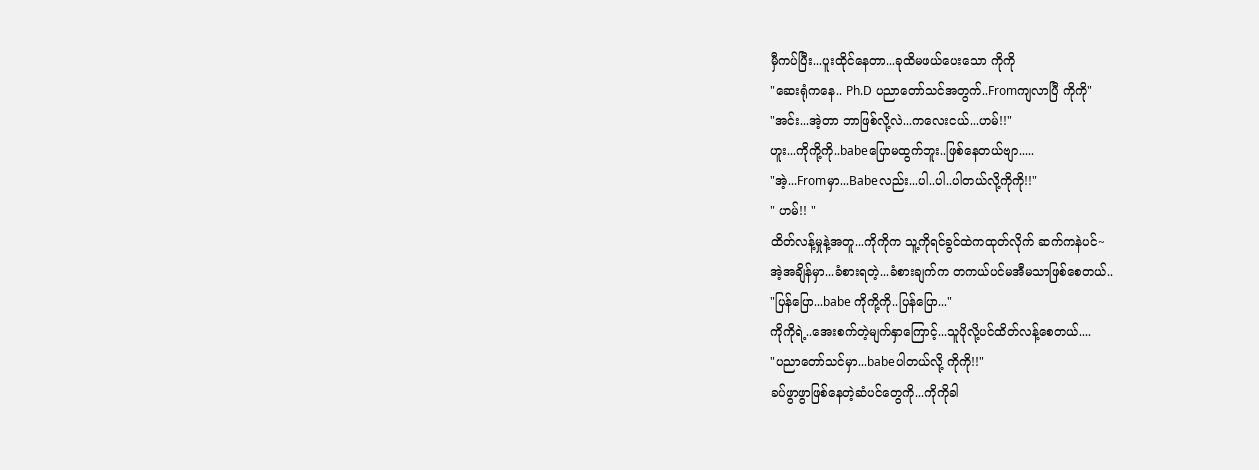မှီကပ်ပြီး...ပူးထိုင်နေတာ...ခုထိမဖယ်ပေးသော ကိုကို
"ဆေးရုံကနေ.. Ph.D ပညာတော်သင်အတွက်..Fromကျလာပြီ ကိုကို"
"အင်း...အဲ့တာ ဘာဖြစ်လို့လဲ...ကလေးငယ်...ဟမ်!!"
ဟူး...ကိုကို့ကို..babeပြောမထွက်ဘူး..ဖြစ်နေတယ်ဗျာ.....
"အဲ့...Fromမှာ...Babeလည်း...ပါ..ပါ..ပါတယ်လို့ကိုကို!!"
" ဟမ်!! "
ထိတ်လန့်မှုနဲ့အတူ...ကိုကိုက သူ့ကိုရင်ခွင်ထဲကထုတ်လိုက် ဆက်ကနဲပင်~
အဲ့အချိန်မှာ...ခံစားရတဲ့...ခံစားချက်က တကယ်ပင်မအီမသာဖြစ်စေတယ်..
"ပြန်ပြော...babe ကိုကို့ကို..ပြန်ပြော..."
ကိုကိုရဲ့..အေးစက်တဲ့မျက်နှာကြောင့်...သူပိုလို့ပင်ထိတ်လန့်စေတယ်....
"ပညာတော်သင်မှာ...babeပါတယ်လို့ ကိုကို!!"
ခပ်ဖွာဖွာဖြစ်နေတဲ့ဆံပင်တွေကို...ကိုကိုခါ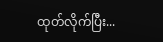ထုတ်လိုက်ပြီး...